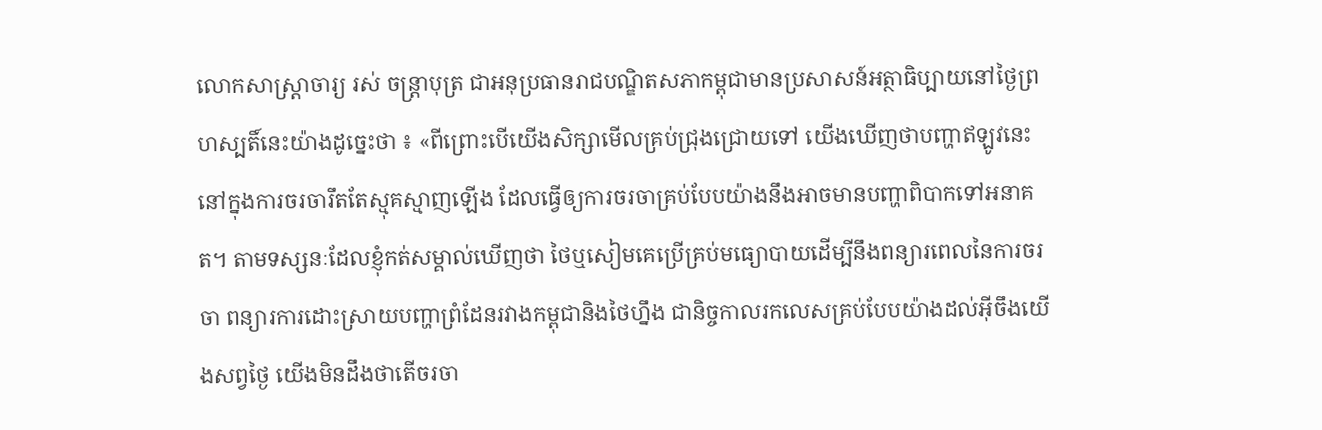លោកសាស្ត្រាចារ្យ រស់ ចន្ត្រាបុត្រ ជាអនុប្រធានរាជបណ្ឌិតសភាកម្ពុជាមានប្រសាសន៍អត្ថាធិប្បាយនៅថ្ងៃព្រហស្បតិ៍នេះយ៉ាងដូច្នេះថា ៖ «ពីព្រោះបើយើងសិក្សាមើលគ្រប់ជ្រុងជ្រោយទៅ យើងឃើញថាបញ្ហាឥឡូវនេះនៅក្នុងការចរចារឹតតែស្មុគស្មាញឡើង ដែលធ្វើឲ្យការចរចាគ្រប់បែបយ៉ាងនឹងអាចមានបញ្ហាពិបាកទៅអនាគត។ តាមទស្សនៈដែលខ្ញុំកត់សម្គាល់ឃើញថា ថៃឬសៀមគេប្រើគ្រប់មធ្យោបាយដើម្បីនឹងពន្យារពេលនៃការចរចា ពន្យារការដោះស្រាយបញ្ហាព្រំដែនរវាងកម្ពុជានិងថៃហ្នឹង ជានិច្ចកាលរកលេសគ្រប់បែបយ៉ាងដល់អ៊ីចឹងយើងសព្វថ្ងៃ យើងមិនដឹងថាតើចរចា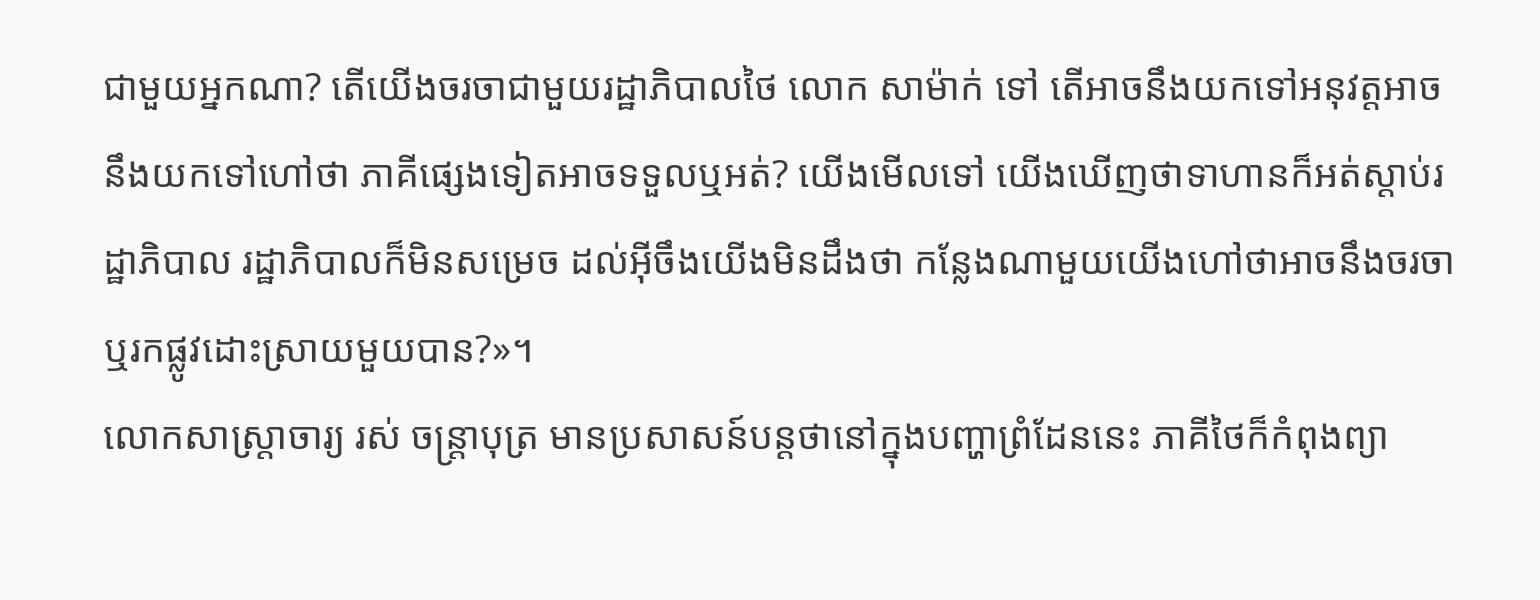ជាមួយអ្នកណា? តើយើងចរចាជាមួយរដ្ឋាភិបាលថៃ លោក សាម៉ាក់ ទៅ តើអាចនឹងយកទៅអនុវត្តអាចនឹងយកទៅហៅថា ភាគីផ្សេងទៀតអាចទទួលឬអត់? យើងមើលទៅ យើងឃើញថាទាហានក៏អត់ស្ដាប់រដ្ឋាភិបាល រដ្ឋាភិបាលក៏មិនសម្រេច ដល់អ៊ីចឹងយើងមិនដឹងថា កន្លែងណាមួយយើងហៅថាអាចនឹងចរចាឬរកផ្លូវដោះស្រាយមួយបាន?»។
លោកសាស្ត្រាចារ្យ រស់ ចន្ត្រាបុត្រ មានប្រសាសន៍បន្តថានៅក្នុងបញ្ហាព្រំដែននេះ ភាគីថៃក៏កំពុងព្យា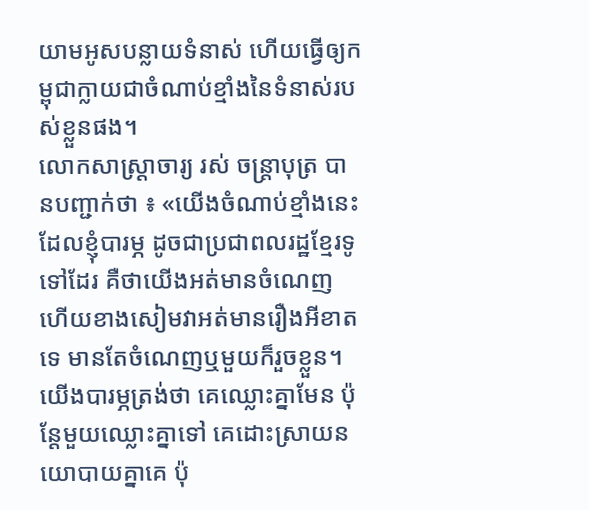យាមអូសបន្លាយទំនាស់ ហើយធ្វើឲ្យកម្ពុជាក្លាយជាចំណាប់ខ្មាំងនៃទំនាស់របស់ខ្លួនផង។
លោកសាស្ត្រាចារ្យ រស់ ចន្ត្រាបុត្រ បានបញ្ជាក់ថា ៖ «យើងចំណាប់ខ្មាំងនេះដែលខ្ញុំបារម្ភ ដូចជាប្រជាពលរដ្ឋខ្មែរទូទៅដែរ គឺថាយើងអត់មានចំណេញ ហើយខាងសៀមវាអត់មានរឿងអីខាតទេ មានតែចំណេញឬមួយក៏រួចខ្លួន។ យើងបារម្ភត្រង់ថា គេឈ្លោះគ្នាមែន ប៉ុន្តែមួយឈ្លោះគ្នាទៅ គេដោះស្រាយនយោបាយគ្នាគេ ប៉ុ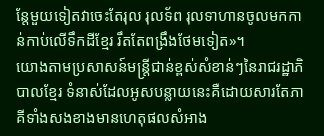ន្តែមួយទៀតវាចេះតែរុល រុលទ័ព រុលទាហានចូលមកកាន់កាប់លើទឹកដីខ្មែរ រឹតតែពង្រឹងថែមទៀត»។
យោងតាមប្រសាសន៍មន្ត្រីជាន់ខ្ពស់សំខាន់ៗនៃរាជរដ្ឋាភិបាលខ្មែរ ទំនាស់ដែលអូសបន្លាយនេះគឺដោយសារតែភាគីទាំងសងខាងមានហេតុផលសំអាង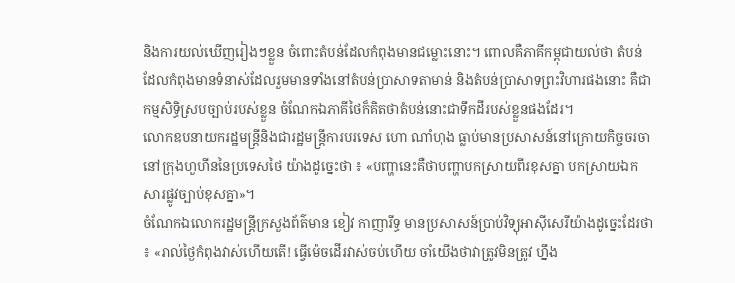និងការយល់ឃើញរៀងៗខ្លួន ចំពោះតំបន់ដែលកំពុងមានជម្លោះនោះ។ ពោលគឺភាគីកម្ពុជាយល់ថា តំបន់ដែលកំពុងមានទំនាស់ដែលរួមមានទាំងនៅតំបន់ប្រាសាទតាមាន់ និងតំបន់ប្រាសាទព្រះវិហារផងនោះ គឺជាកម្មសិទ្ធិស្របច្បាប់របស់ខ្លួន ចំណែកឯភាគីថៃក៏គិតថាតំបន់នោះជាទឹកដីរបស់ខ្លួនផងដែរ។
លោកឧបនាយករដ្ឋមន្ត្រីនិងជារដ្ឋមន្ត្រីការបរទេស ហោ ណាំហុង ធ្លាប់មានប្រសាសន៍នៅក្រោយកិច្ចចរចានៅក្រុងហួហីននៃប្រទេសថៃ យ៉ាងដូច្នេះថា ៖ «បញ្ហានេះគឺថាបញ្ហាបកស្រាយពីរខុសគ្នា បកស្រាយឯកសារផ្លូវច្បាប់ខុសគ្នា»។
ចំណែកឯលោករដ្ឋមន្ត្រីក្រសួងព័ត៌មាន ខៀវ កាញារីទ្ធ មានប្រសាសន៍ប្រាប់វិទ្យុអាស៊ីសេរីយ៉ាងដូច្នេះដែរថា ៖ «រាល់ថ្ងៃកំពុងវាស់ហើយតើ! ធ្វើម៉េចដើរវាស់ចប់ហើយ ចាំយើងថាវាត្រូវមិនត្រូវ ហ្នឹង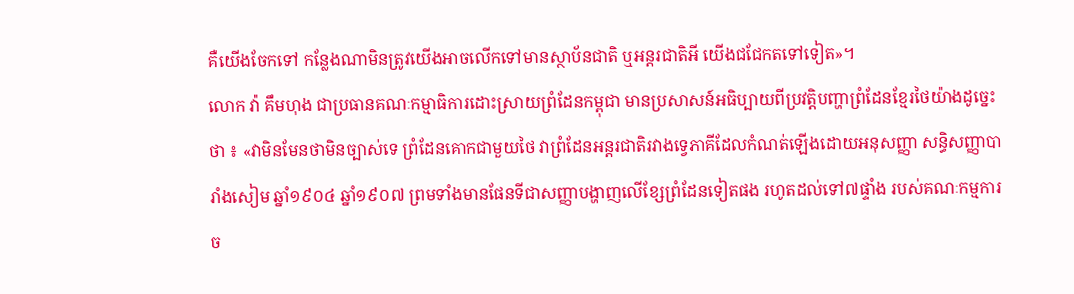គឺយើងចែកទៅ កន្លែងណាមិនត្រូវយើងអាចលើកទៅមានស្ថាប័នជាតិ ឬអន្តរជាតិអី យើងជជែកតទៅទៀត»។
លោក វ៉ា គឹមហុង ជាប្រធានគណៈកម្មាធិការដោះស្រាយព្រំដែនកម្ពុជា មានប្រសាសន៍អធិប្បាយពីប្រវត្តិបញ្ហាព្រំដែនខ្មែរថៃយ៉ាងដូច្នេះថា ៖ «វាមិនមែនថាមិនច្បាស់ទេ ព្រំដែនគោកជាមួយថៃ វាព្រំដែនអន្តរជាតិរវាងទ្វេភាគីដែលកំណត់ឡើងដោយអនុសញ្ញា សន្ធិសញ្ញាបារាំងសៀម ឆ្នាំ១៩០៤ ឆ្នាំ១៩០៧ ព្រមទាំងមានផែនទីជាសញ្ញាបង្ហាញលើខ្សែព្រំដែនទៀតផង រហូតដល់ទៅ៧ផ្ទាំង របស់គណៈកម្មការច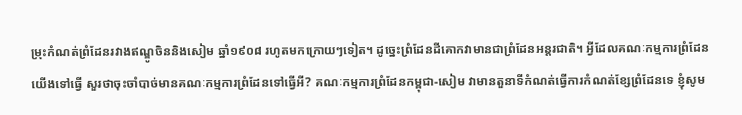ម្រុះកំណត់ព្រំដែនរវាងឥណ្ឌូចិននិងសៀម ឆ្នាំ១៩០៨ រហូតមកក្រោយៗទៀត។ ដូច្នេះព្រំដែនដីគោកវាមានជាព្រំដែនអន្តរជាតិ។ អ្វីដែលគណៈកម្មការព្រំដែនយើងទៅធ្វើ សួរថាចុះចាំបាច់មានគណៈកម្មការព្រំដែនទៅធ្វើអី? គណៈកម្មការព្រំដែនកម្ពុជា-សៀម វាមានតួនាទីកំណត់ធ្វើការកំណត់ខ្សែព្រំដែនទេ ខ្ញុំសូម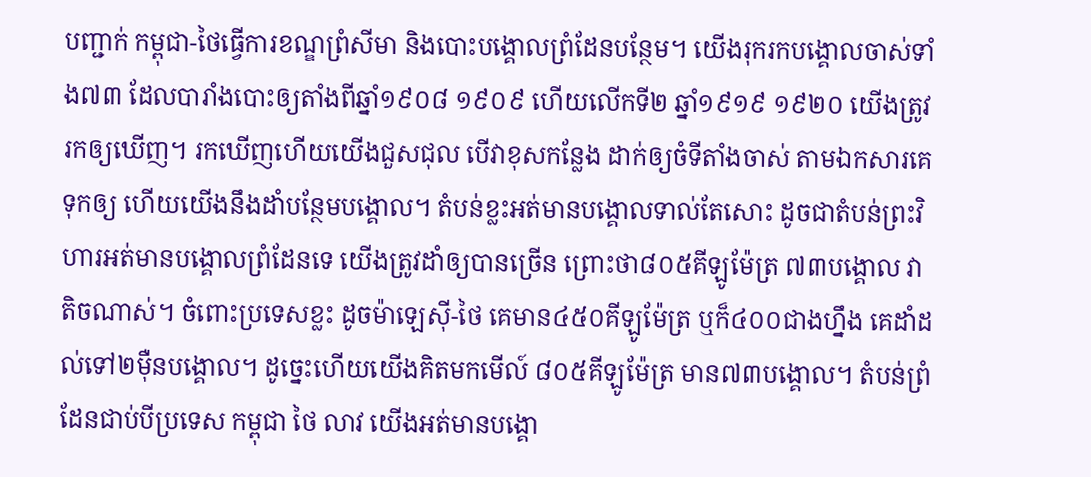បញ្ជាក់ កម្ពុជា-ថៃធ្វើការខណ្ឌព្រំសីមា និងបោះបង្គោលព្រំដែនបន្ថែម។ យើងរុករកបង្គោលចាស់ទាំង៧៣ ដែលបារាំងបោះឲ្យតាំងពីឆ្នាំ១៩០៨ ១៩០៩ ហើយលើកទី២ ឆ្នាំ១៩១៩ ១៩២០ យើងត្រូវរកឲ្យឃើញ។ រកឃើញហើយយើងជួសជុល បើវាខុសកន្លែង ដាក់ឲ្យចំទីតាំងចាស់ តាមឯកសារគេទុកឲ្យ ហើយយើងនឹងដាំបន្ថែមបង្គោល។ តំបន់ខ្លះអត់មានបង្គោលទាល់តែសោះ ដូចជាតំបន់ព្រះវិហារអត់មានបង្គោលព្រំដែនទេ យើងត្រូវដាំឲ្យបានច្រើន ព្រោះថា៨០៥គីឡូម៉ែត្រ ៧៣បង្គោល វាតិចណាស់។ ចំពោះប្រទេសខ្លះ ដូចម៉ាឡេស៊ី-ថៃ គេមាន៤៥០គីឡូម៉ែត្រ ឬក៏៤០០ជាងហ្នឹង គេដាំដល់ទៅ២ម៉ឺនបង្គោល។ ដូច្នេះហើយយើងគិតមកមើល៍ ៨០៥គីឡូម៉ែត្រ មាន៧៣បង្គោល។ តំបន់ព្រំដែនជាប់បីប្រទេស កម្ពុជា ថៃ លាវ យើងអត់មានបង្គោ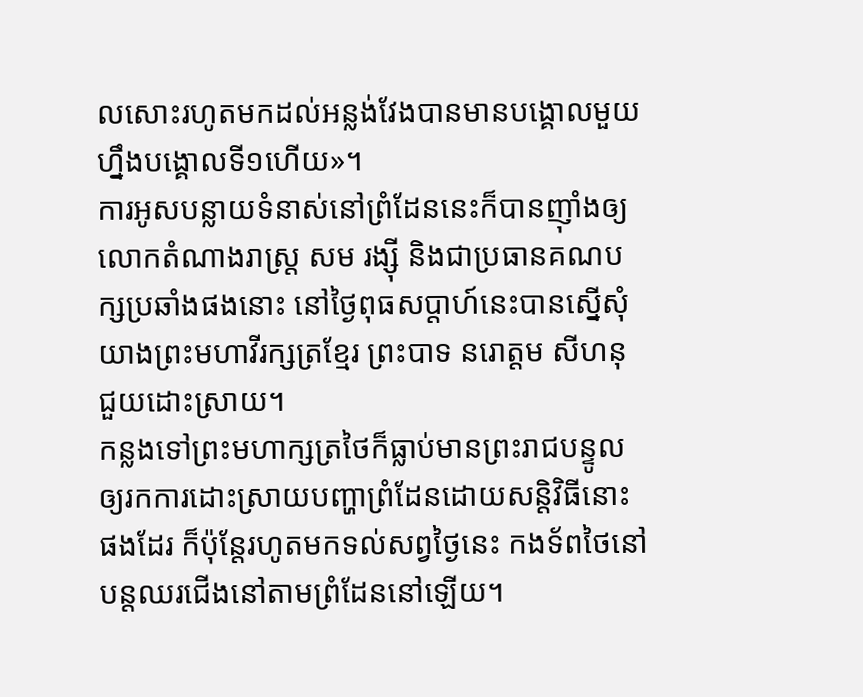លសោះរហូតមកដល់អន្លង់វែងបានមានបង្គោលមួយ ហ្នឹងបង្គោលទី១ហើយ»។
ការអូសបន្លាយទំនាស់នៅព្រំដែននេះក៏បានញ៉ាំងឲ្យលោកតំណាងរាស្ត្រ សម រង្ស៊ី និងជាប្រធានគណបក្សប្រឆាំងផងនោះ នៅថ្ងៃពុធសប្តាហ៍នេះបានស្នើសុំយាងព្រះមហាវីរក្សត្រខ្មែរ ព្រះបាទ នរោត្តម សីហនុ ជួយដោះស្រាយ។
កន្លងទៅព្រះមហាក្សត្រថៃក៏ធ្លាប់មានព្រះរាជបន្ទូលឲ្យរកការដោះស្រាយបញ្ហាព្រំដែនដោយសន្តិវិធីនោះផងដែរ ក៏ប៉ុន្តែរហូតមកទល់សព្វថ្ងៃនេះ កងទ័ពថៃនៅបន្តឈរជើងនៅតាមព្រំដែននៅឡើយ។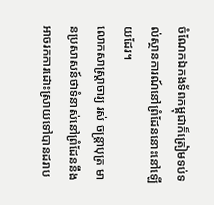ចំណែកឯកងទ័ពកម្ពុជាក៏ត្រៀមទប់ទល់ស្ថានការណ៍នៅព្រំដែននោះនៅឡើយដែរ។
លោកសាស្ត្រាចារ្យ រស់ ចន្ត្រាបុត្រ មានប្រសាសន៍ថាទំនាស់នៅព្រំដែននឹងអាចរកការដោះស្រាយទៅបានដរាប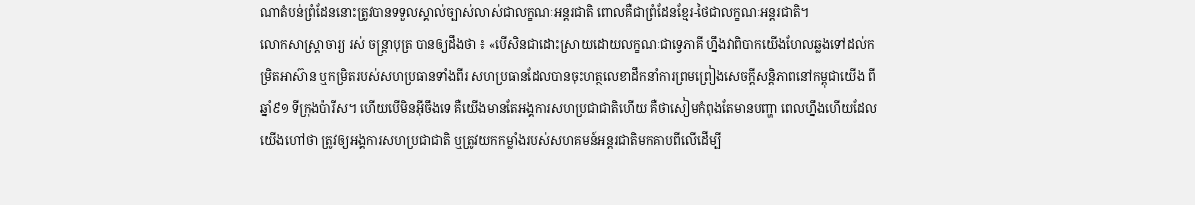ណាតំបន់ព្រំដែននោះត្រូវបានទទួលស្គាល់ច្បាស់លាស់ជាលក្ខណៈអន្តរជាតិ ពោលគឺជាព្រំដែនខ្មែរ-ថៃជាលក្ខណៈអន្តរជាតិ។
លោកសាស្ត្រាចារ្យ រស់ ចន្ត្រាបុត្រ បានឲ្យដឹងថា ៖ «បើសិនជាដោះស្រាយដោយលក្ខណៈជាទ្វេភាគី ហ្នឹងវាពិបាកយើងហែលឆ្លងទៅដល់កម្រិតអាស៊ាន ឬកម្រិតរបស់សហប្រធានទាំងពីរ សហប្រធានដែលបានចុះហត្ថលេខាដឹកនាំការព្រមព្រៀងសេចក្ដីសន្តិភាពនៅកម្ពុជាយើង ពីឆ្នាំ៩១ ទីក្រុងប៉ារីស។ ហើយបើមិនអ៊ីចឹងទេ គឺយើងមានតែអង្គការសហប្រជាជាតិហើយ គឺថាសៀមកំពុងតែមានបញ្ហា ពេលហ្នឹងហើយដែលយើងហៅថា ត្រូវឲ្យអង្គការសហប្រជាជាតិ ឬត្រូវយកកម្លាំងរបស់សហគមន៍អន្តរជាតិមកគាបពីលើដើម្បី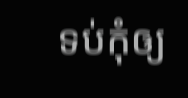ទប់កុំឲ្យ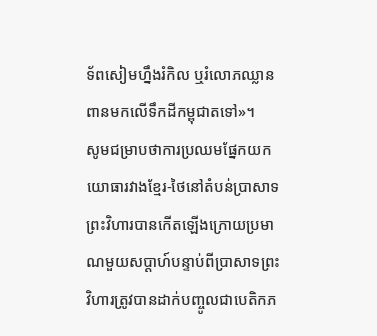ទ័ពសៀមហ្នឹងរំកិល ឬរំលោភឈ្លានពានមកលើទឹកដីកម្ពុជាតទៅ»។
សូមជម្រាបថាការប្រឈមផ្នែកយកយោធារវាងខ្មែរ-ថៃនៅតំបន់ប្រាសាទព្រះវិហារបានកើតឡើងក្រោយប្រមាណមួយសប្តាហ៍បន្ទាប់ពីប្រាសាទព្រះវិហារត្រូវបានដាក់បញ្ចូលជាបេតិកភ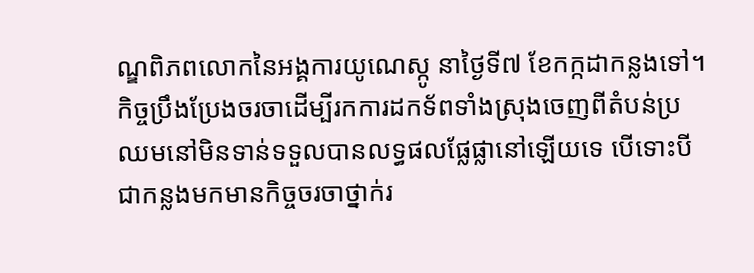ណ្ឌពិភពលោកនៃអង្គការយូណេស្កូ នាថ្ងៃទី៧ ខែកក្កដាកន្លងទៅ។
កិច្ចប្រឹងប្រែងចរចាដើម្បីរកការដកទ័ពទាំងស្រុងចេញពីតំបន់ប្រឈមនៅមិនទាន់ទទួលបានលទ្ធផលផ្លែផ្លានៅឡើយទេ បើទោះបីជាកន្លងមកមានកិច្ចចរចាថ្នាក់រ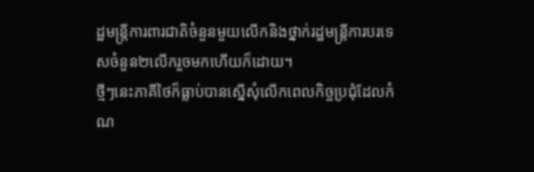ដ្ឋមន្ត្រីការពារជាតិចំនួនមួយលើកនិងថ្នាក់រដ្ឋមន្ត្រីការបរទេសចំនួន២លើករួចមកហើយក៏ដោយ។
ថ្មីៗនេះភាគីថៃក៏ធ្លាប់បានស្នើសុំលើកពេលកិច្ចប្រជុំដែលកំណ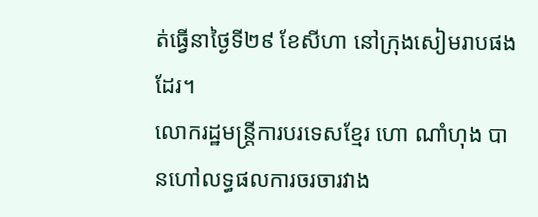ត់ធ្វើនាថ្ងៃទី២៩ ខែសីហា នៅក្រុងសៀមរាបផងដែរ។
លោករដ្ឋមន្ត្រីការបរទេសខ្មែរ ហោ ណាំហុង បានហៅលទ្ធផលការចរចារវាង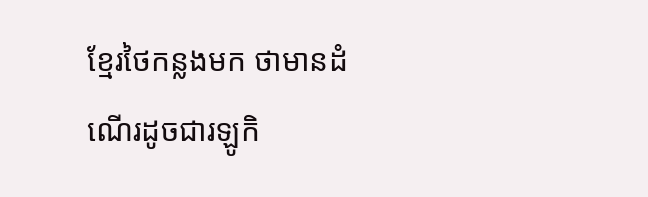ខ្មែរថៃកន្លងមក ថាមានដំណើរដូចជារឡូកិ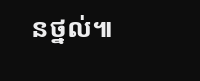នថ្នល់៕